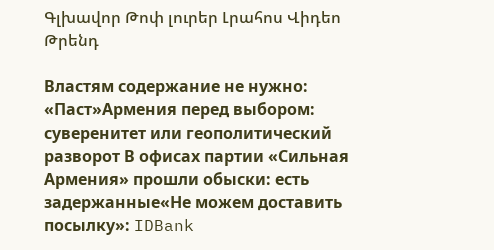Գլխավոր Թոփ լուրեր Լրահոս Վիդեո Թրենդ

Властям содержание не нужно: «Паст»Армения перед выбором: суверенитет или геополитический разворот В офисах партии «Сильная Армения» прошли обыски: есть задержанные«Не можем доставить посылку»: IDBank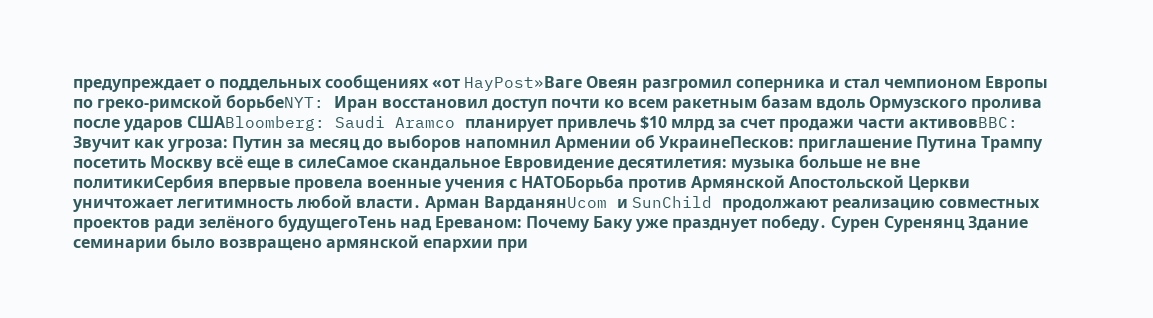предупреждает о поддельных сообщениях «от HayPost»Ваге Овеян разгромил соперника и стал чемпионом Европы по греко-римской борьбеNYT: Иран восстановил доступ почти ко всем ракетным базам вдоль Ормузского пролива после ударов СШАBloomberg: Saudi Aramco планирует привлечь $10 млрд за счет продажи части активовBBC: Звучит как угроза: Путин за месяц до выборов напомнил Армении об УкраинеПесков: приглашение Путина Трампу посетить Москву всё еще в силеСамое скандальное Евровидение десятилетия: музыка больше не вне политикиСербия впервые провела военные учения с НАТОБорьба против Армянской Апостольской Церкви уничтожает легитимность любой власти․ Арман ВарданянUcom и SunChild продолжают реализацию совместных проектов ради зелёного будущегоТень над Ереваном: Почему Баку уже празднует победу․ Сурен Суренянц Здание семинарии было возвращено армянской епархии при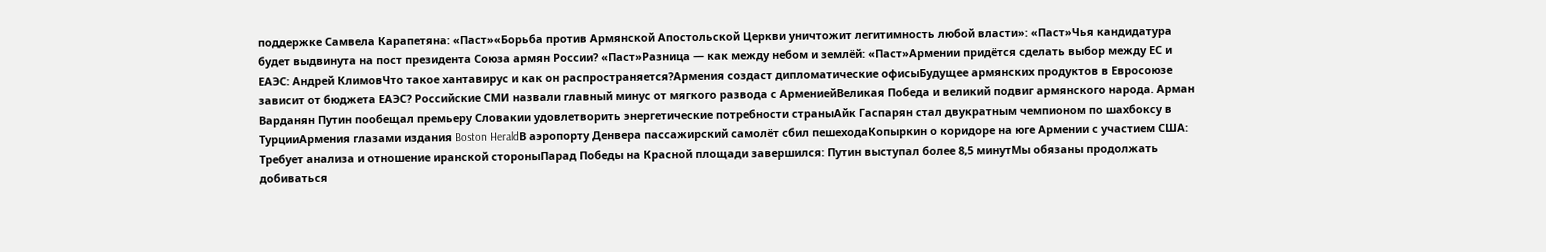поддержке Самвела Карапетяна: «Паст»«Борьба против Армянской Апостольской Церкви уничтожит легитимность любой власти»: «Паст»Чья кандидатура будет выдвинута на пост президента Союза армян России? «Паст»Разница — как между небом и землёй: «Паст»Армении придётся сделать выбор между ЕС и ЕАЭС: Андрей КлимовЧто такое хантавирус и как он распространяется?Армения создаст дипломатические офисыБудущее армянских продуктов в Евросоюзе зависит от бюджета ЕАЭС? Российские СМИ назвали главный минус от мягкого развода с АрмениейВеликая Победа и великий подвиг армянского народа. Арман Варданян Путин пообещал премьеру Словакии удовлетворить энергетические потребности страныАйк Гаспарян стал двукратным чемпионом по шахбоксу в ТурцииАрмения глазами издания Boston HeraldВ аэропорту Денвера пассажирский самолёт сбил пешеходаКопыркин о коридоре на юге Армении с участием США: Требует анализа и отношение иранской стороныПарад Победы на Красной площади завершился: Путин выступал более 8,5 минутМы обязаны продолжать добиваться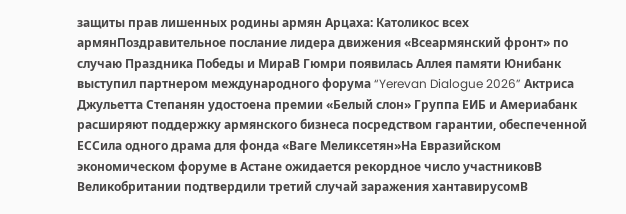защиты прав лишенных родины армян Арцаха: Католикос всех армянПоздравительное послание лидера движения «Всеармянский фронт» по случаю Праздника Победы и МираВ Гюмри появилась Аллея памяти Юнибанк выступил партнером международного форума “Yerevan Dialogue 2026” Актриса Джульетта Степанян удостоена премии «Белый слон» Группа ЕИБ и Америабанк расширяют поддержку армянского бизнеса посредством гарантии, обеспеченной ЕССила одного драма для фонда «Ваге Меликсетян»На Евразийском экономическом форуме в Астане ожидается рекордное число участниковВ Великобритании подтвердили третий случай заражения хантавирусомВ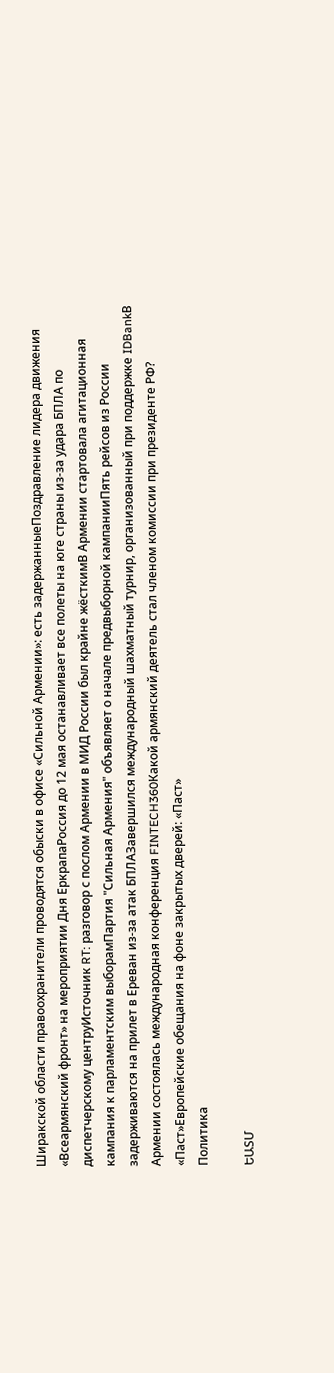Ширакской области правоохранители проводятся обыски в офисе «Сильной Армении»: есть задержанныеПоздравление лидера движения «Всеармянский фронт» на мероприятии Дня ЕркрапаРоссия до 12 мая останавливает все полеты на юге страны из-за удара БПЛА по диспетчерскому центруИсточник RT: разговор с послом Армении в МИД России был крайне жёсткимВ Армении стартовала агитационная кампания к парламентским выборамПартия "Сильная Армения" объявляет о начале предвыборной кампанииПять рейсов из России задерживаются на прилет в Ереван из-за атак БПЛАЗавершился международный шахматный турнир, организованный при поддержке IDBankВ Армении состоялась международная конференция FINTECH360Какой армянский деятель стал членом комиссии при президенте РФ? «Паст»Европейские обещания на фоне закрытых дверей: «Паст»
Политика

ԵԱՏՄ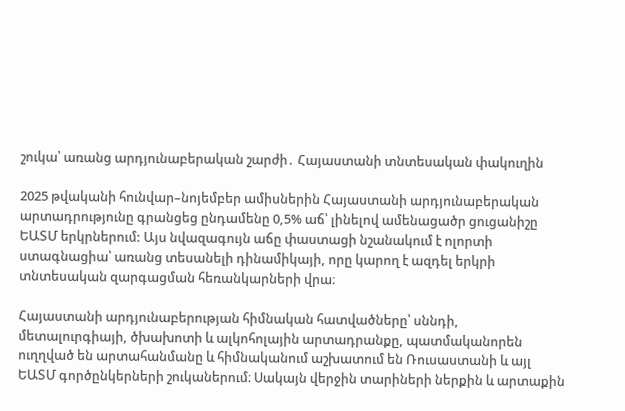շուկա՝ առանց արդյունաբերական շարժի․ Հայաստանի տնտեսական փակուղին

2025 թվականի հունվար–նոյեմբեր ամիսներին Հայաստանի արդյունաբերական արտադրությունը գրանցեց ընդամենը 0,5% աճ՝ լինելով ամենացածր ցուցանիշը ԵԱՏՄ երկրներում: Այս նվազագույն աճը փաստացի նշանակում է ոլորտի ստագնացիա՝ առանց տեսանելի դինամիկայի, որը կարող է ազդել երկրի տնտեսական զարգացման հեռանկարների վրա։

Հայաստանի արդյունաբերության հիմնական հատվածները՝ սննդի, մետալուրգիայի, ծխախոտի և ալկոհոլային արտադրանքը, պատմականորեն ուղղված են արտահանմանը և հիմնականում աշխատում են Ռուսաստանի և այլ ԵԱՏՄ գործընկերների շուկաներում։ Սակայն վերջին տարիների ներքին և արտաքին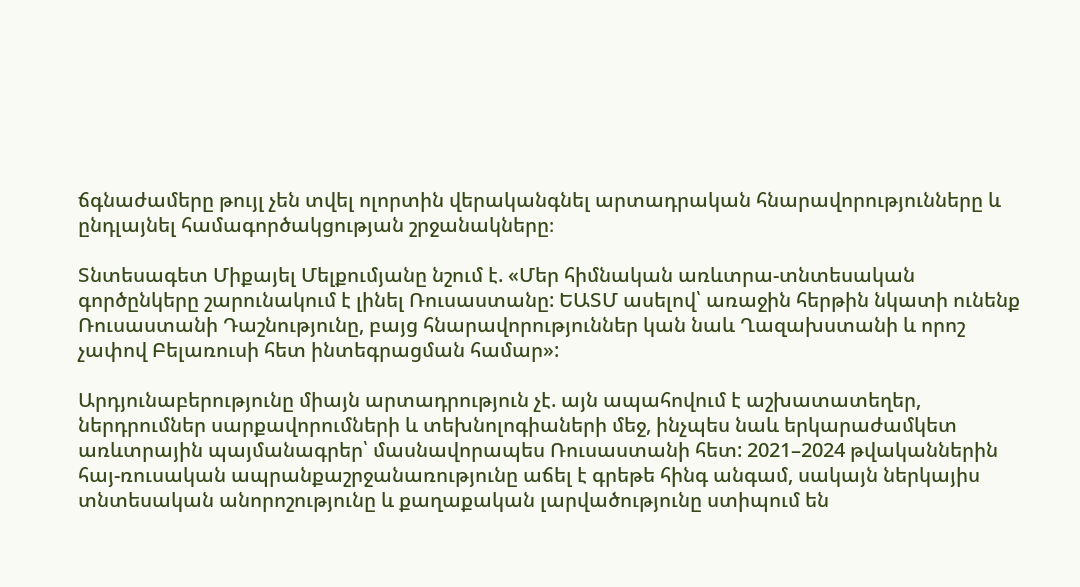ճգնաժամերը թույլ չեն տվել ոլորտին վերականգնել արտադրական հնարավորությունները և ընդլայնել համագործակցության շրջանակները։

Տնտեսագետ Միքայել Մելքումյանը նշում է. «Մեր հիմնական առևտրա-տնտեսական գործընկերը շարունակում է լինել Ռուսաստանը: ԵԱՏՄ ասելով՝ առաջին հերթին նկատի ունենք Ռուսաստանի Դաշնությունը, բայց հնարավորություններ կան նաև Ղազախստանի և որոշ չափով Բելառուսի հետ ինտեգրացման համար»:

Արդյունաբերությունը միայն արտադրություն չէ. այն ապահովում է աշխատատեղեր, ներդրումներ սարքավորումների և տեխնոլոգիաների մեջ, ինչպես նաև երկարաժամկետ առևտրային պայմանագրեր՝ մասնավորապես Ռուսաստանի հետ: 2021–2024 թվականներին հայ-ռուսական ապրանքաշրջանառությունը աճել է գրեթե հինգ անգամ, սակայն ներկայիս տնտեսական անորոշությունը և քաղաքական լարվածությունը ստիպում են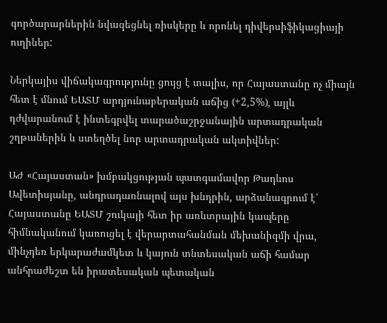գործարարներին նվազեցնել ռիսկերը և որոնել դիվերսիֆիկացիայի ուղիներ:

Ներկայիս վիճակագրությունը ցույց է տալիս, որ Հայաստանը ոչ միայն հետ է մնում ԵԱՏՄ արդյունաբերական աճից (+2,5%), այլև դժվարանում է ինտեգրվել տարածաշրջանային արտադրական շղթաներին և ստեղծել նոր արտադրական ակտիվներ:

ԱԺ «Հայաստան» խմբակցության պատգամավոր Թադևոս Ավետիսյանը, անդրադառնալով այս խնդրին, արձանագրում է՝ Հայաստանը ԵԱՏՄ շուկայի հետ իր առևտրային կապերը հիմնականում կառուցել է վերարտահանման մեխանիզմի վրա, մինչդեռ երկարաժամկետ և կայուն տնտեսական աճի համար անհրաժեշտ են իրատեսական պետական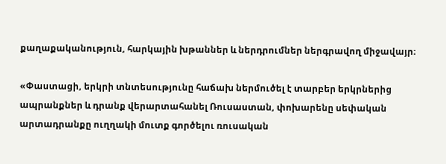քաղաքականություն, հարկային խթաններ և ներդրումներ ներգրավող միջավայր։

«Փաստացի, երկրի տնտեսությունը հաճախ ներմուծել է տարբեր երկրներից ապրանքներ և դրանք վերարտահանել Ռուսաստան, փոխարենը սեփական արտադրանքը ուղղակի մուտք գործելու ռուսական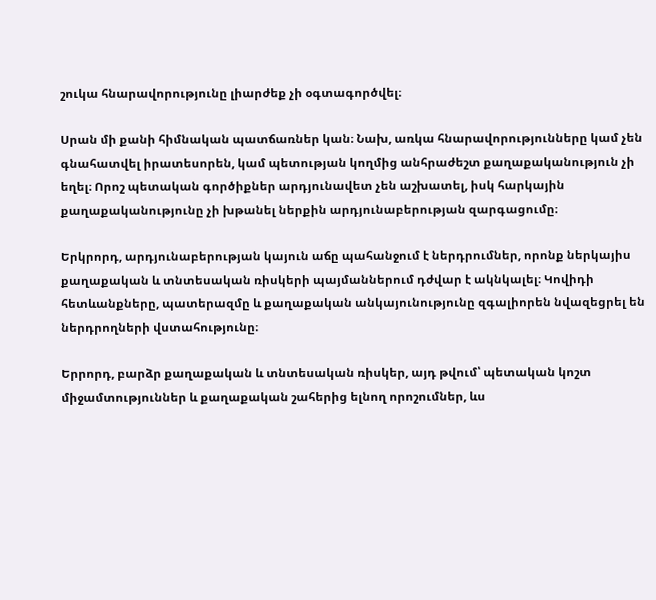շուկա հնարավորությունը լիարժեք չի օգտագործվել։

Սրան մի քանի հիմնական պատճառներ կան։ Նախ, առկա հնարավորությունները կամ չեն գնահատվել իրատեսորեն, կամ պետության կողմից անհրաժեշտ քաղաքականություն չի եղել։ Որոշ պետական գործիքներ արդյունավետ չեն աշխատել, իսկ հարկային քաղաքականությունը չի խթանել ներքին արդյունաբերության զարգացումը։

Երկրորդ, արդյունաբերության կայուն աճը պահանջում է ներդրումներ, որոնք ներկայիս քաղաքական և տնտեսական ռիսկերի պայմաններում դժվար է ակնկալել։ Կովիդի հետևանքները, պատերազմը և քաղաքական անկայունությունը զգալիորեն նվազեցրել են ներդրողների վստահությունը։

Երրորդ, բարձր քաղաքական և տնտեսական ռիսկեր, այդ թվում՝ պետական կոշտ միջամտություններ և քաղաքական շահերից ելնող որոշումներ, ևս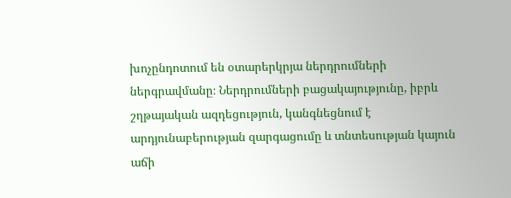խոչընդոտում են օտարերկրյա ներդրումների ներգրավմանը։ Ներդրումների բացակայությունը, իբրև շղթայական ազդեցություն, կանգնեցնում է արդյունաբերության զարգացումը և տնտեսության կայուն աճի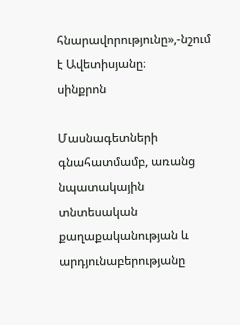հնարավորությունը»,-նշում է Ավետիսյանը։
սինքրոն

Մասնագետների գնահատմամբ, առանց նպատակային տնտեսական քաղաքականության և արդյունաբերությանը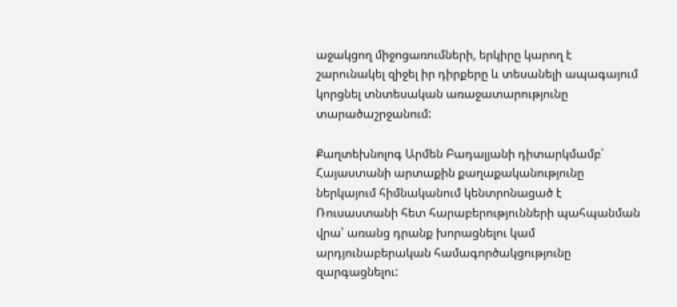աջակցող միջոցառումների, երկիրը կարող է շարունակել զիջել իր դիրքերը և տեսանելի ապագայում կորցնել տնտեսական առաջատարությունը տարածաշրջանում:

Քաղտեխնոլոգ Արմեն Բադալյանի դիտարկմամբ՝ Հայաստանի արտաքին քաղաքականությունը ներկայում հիմնականում կենտրոնացած է Ռուսաստանի հետ հարաբերությունների պահպանման վրա՝ առանց դրանք խորացնելու կամ արդյունաբերական համագործակցությունը զարգացնելու: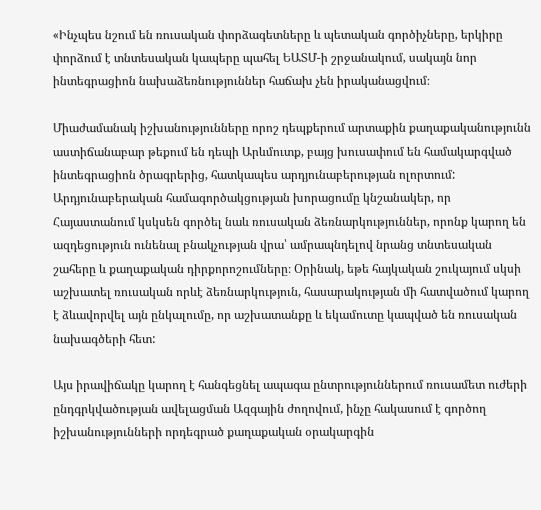«Ինչպես նշում են ռուսական փորձագետները և պետական գործիչները, երկիրը փորձում է տնտեսական կապերը պահել ԵԱՏՄ-ի շրջանակում, սակայն նոր ինտեգրացիոն նախաձեռնություններ հաճախ չեն իրականացվում։

Միաժամանակ իշխանությունները որոշ դեպքերում արտաքին քաղաքականությունն աստիճանաբար թեքում են դեպի Արևմուտք, բայց խուսափում են համակարգված ինտեգրացիոն ծրագրերից, հատկապես արդյունաբերության ոլորտում: Արդյունաբերական համագործակցության խորացումը կնշանակեր, որ Հայաստանում կսկսեն գործել նաև ռուսական ձեռնարկություններ, որոնք կարող են ազդեցություն ունենալ բնակչության վրա՝ ամրապնդելով նրանց տնտեսական շահերը և քաղաքական դիրքորոշումները։ Օրինակ, եթե հայկական շուկայում սկսի աշխատել ռուսական որևէ ձեռնարկություն, հասարակության մի հատվածում կարող է ձևավորվել այն ընկալումը, որ աշխատանքը և եկամուտը կապված են ռուսական նախագծերի հետ:

Այս իրավիճակը կարող է հանգեցնել ապագա ընտրություններում ռուսամետ ուժերի ընդգրկվածության ավելացման Ազգային ժողովում, ինչը հակասում է գործող իշխանությունների որդեգրած քաղաքական օրակարգին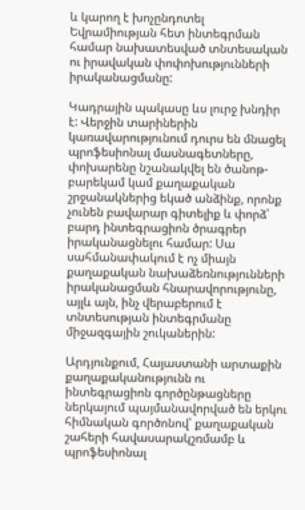և կարող է խոչընդոտել Եվրամիության հետ ինտեգրման համար նախատեսված տնտեսական ու իրավական փոփոխությունների իրականացմանը:

Կադրային պակասը ևս լուրջ խնդիր է: Վերջին տարիներին կառավարությունում դուրս են մնացել պրոֆեսիոնալ մասնագետները, փոխարենը նշանակվել են ծանոթ-բարեկամ կամ քաղաքական շրջանակներից եկած անձինք, որոնք չունեն բավարար գիտելիք և փորձ՝ բարդ ինտեգրացիոն ծրագրեր իրականացնելու համար: Սա սահմանափակում է ոչ միայն քաղաքական նախաձեռնությունների իրականացման հնարավորությունը, այլև այն, ինչ վերաբերում է տնտեսության ինտեգրմանը միջազգային շուկաներին:

Արդյունքում, Հայաստանի արտաքին քաղաքականությունն ու ինտեգրացիոն գործընթացները ներկայում պայմանավորված են երկու հիմնական գործոնով՝ քաղաքական շահերի հավասարակշռմամբ և պրոֆեսիոնալ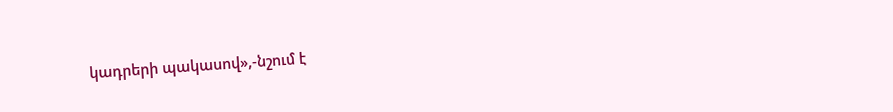կադրերի պակասով»,-նշում է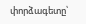փորձագետը՝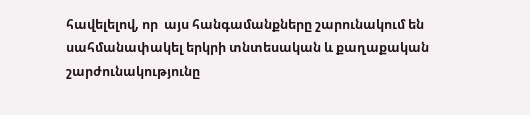հավելելով, որ  այս հանգամանքները շարունակում են սահմանափակել երկրի տնտեսական և քաղաքական շարժունակությունը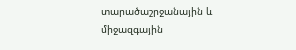տարածաշրջանային և միջազգային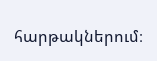հարթակներում։